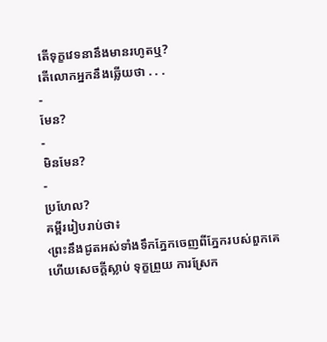តើទុក្ខវេទនានឹងមានរហូតឬ?
តើលោកអ្នកនឹងឆ្លើយថា . . .
-
មែន?
-
មិនមែន?
-
ប្រហែល?
គម្ពីររៀបរាប់ថា៖
‹ព្រះនឹងជូតអស់ទាំងទឹកភ្នែកចេញពីភ្នែករបស់ពួកគេ ហើយសេចក្ដីស្លាប់ ទុក្ខព្រួយ ការស្រែក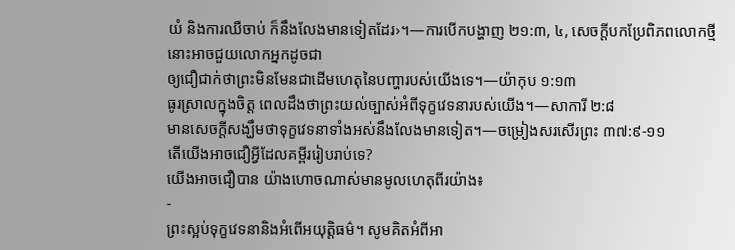យំ និងការឈឺចាប់ ក៏នឹងលែងមានទៀតដែរ›។—ការបើកបង្ហាញ ២១:៣, ៤, សេចក្ដីបកប្រែពិភពលោកថ្មី
នោះអាចជួយលោកអ្នកដូចជា
ឲ្យជឿជាក់ថាព្រះមិនមែនជាដើមហេតុនៃបញ្ហារបស់យើងទេ។—យ៉ាកុប ១:១៣
ធូរស្រាលក្នុងចិត្ត ពេលដឹងថាព្រះយល់ច្បាស់អំពីទុក្ខវេទនារបស់យើង។—សាការី ២:៨
មានសេចក្ដីសង្ឃឹមថាទុក្ខវេទនាទាំងអស់នឹងលែងមានទៀត។—ចម្រៀងសរសើរព្រះ ៣៧:៩-១១
តើយើងអាចជឿអ្វីដែលគម្ពីររៀបរាប់ទេ?
យើងអាចជឿបាន យ៉ាងហោចណាស់មានមូលហេតុពីរយ៉ាង៖
-
ព្រះស្អប់ទុក្ខវេទនានិងអំពើអយុត្តិធម៌។ សូមគិតអំពីអា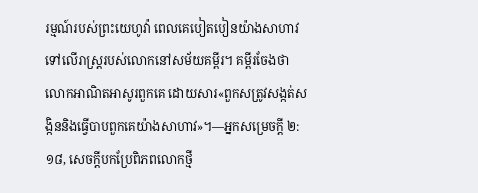រម្មណ៍របស់ព្រះយេហូវ៉ា ពេលគេបៀតបៀនយ៉ាងសាហាវទៅលើរាស្ត្ររបស់លោកនៅសម័យគម្ពីរ។ គម្ពីរចែងថាលោកអាណិតអាសូរពួកគេ ដោយសារ«ពួកសត្រូវសង្កត់សង្កិននិងធ្វើបាបពួកគេយ៉ាងសាហាវ»។—អ្នកសម្រេចក្ដី ២:១៨, សេចក្ដីបកប្រែពិភពលោកថ្មី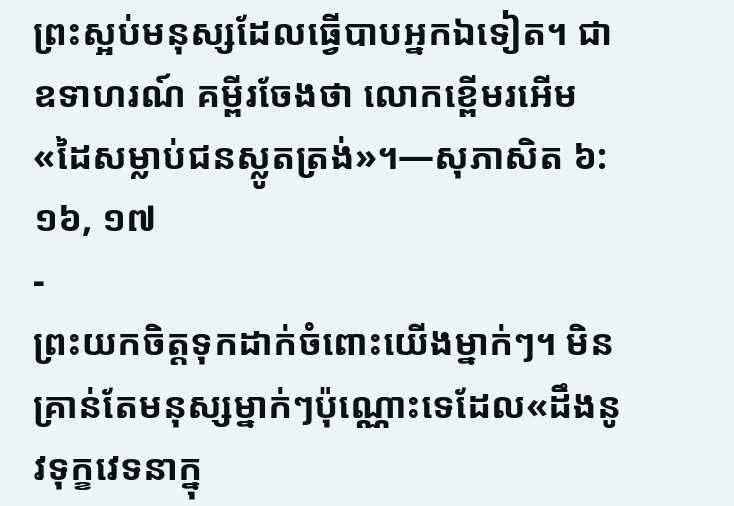ព្រះស្អប់មនុស្សដែលធ្វើបាបអ្នកឯទៀត។ ជាឧទាហរណ៍ គម្ពីរចែងថា លោកខ្ពើមរអើម«ដៃសម្លាប់ជនស្លូតត្រង់»។—សុភាសិត ៦:១៦, ១៧
-
ព្រះយកចិត្តទុកដាក់ចំពោះយើងម្នាក់ៗ។ មិនគ្រាន់តែមនុស្សម្នាក់ៗប៉ុណ្ណោះទេដែល«ដឹងនូវទុក្ខវេទនាក្នុ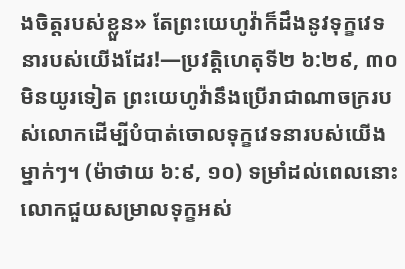ងចិត្តរបស់ខ្លួន» តែព្រះយេហូវ៉ាក៏ដឹងនូវទុក្ខវេទនារបស់យើងដែរ!—ប្រវត្តិហេតុទី២ ៦:២៩, ៣០
មិនយូរទៀត ព្រះយេហូវ៉ានឹងប្រើរាជាណាចក្ររបស់លោកដើម្បីបំបាត់ចោលទុក្ខវេទនារបស់យើងម្នាក់ៗ។ (ម៉ាថាយ ៦:៩, ១០) ទម្រាំដល់ពេលនោះ លោកជួយសម្រាលទុក្ខអស់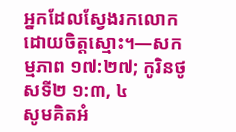អ្នកដែលស្វែងរកលោកដោយចិត្តស្មោះ។—សកម្មភាព ១៧:២៧; កូរិនថូសទី២ ១:៣, ៤
សូមគិតអំ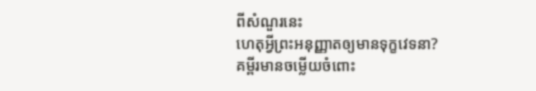ពីសំណួរនេះ
ហេតុអ្វីព្រះអនុញ្ញាតឲ្យមានទុក្ខវេទនា?
គម្ពីរមានចម្លើយចំពោះ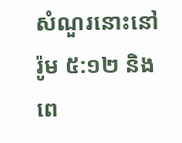សំណួរនោះនៅ រ៉ូម ៥:១២ និងពេ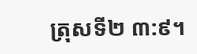ត្រុសទី២ ៣:៩។